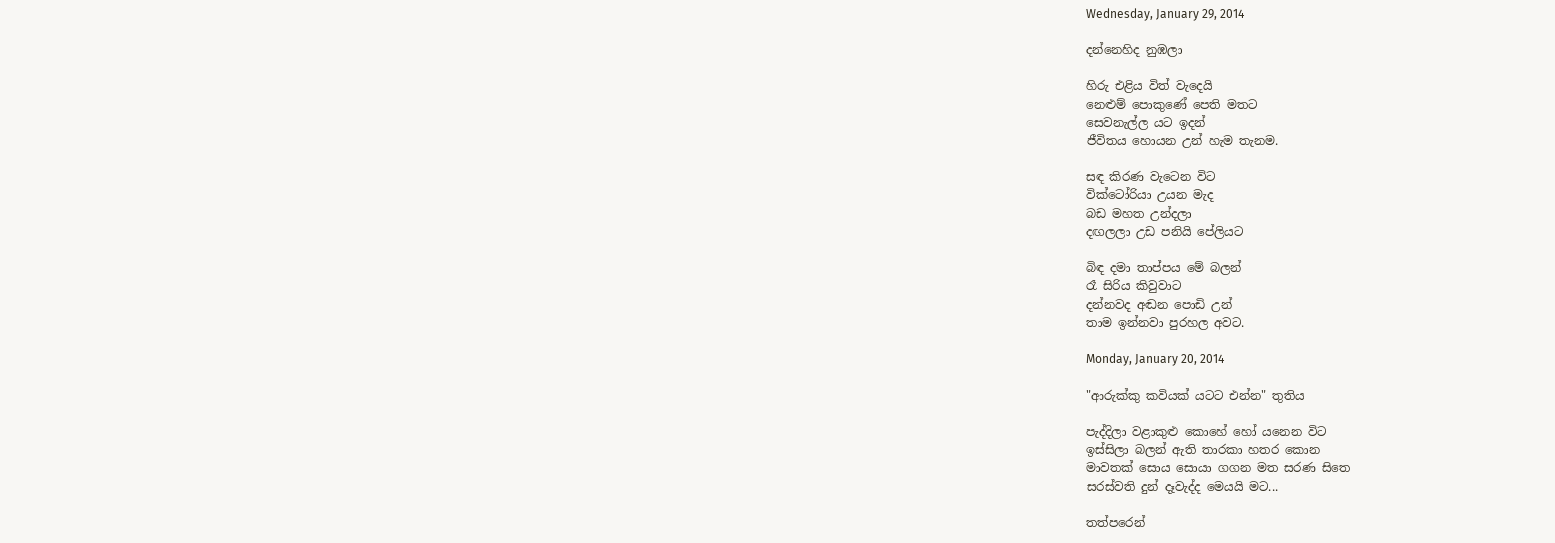Wednesday, January 29, 2014

දන්නෙහිද නුඹලා

හිරු එළිය විත් වැදෙයි
නෙළුම් පොකුණේ පෙති මතට
සෙවනැල්ල යට ඉදන්
ජීවිතය හොයන උන් හැම තැනම.

සඳ කිරණ වැටෙන විට
වික්ටෝරියා උයන මැද
බඩ මහත උන්දලා
දඟලලා උඩ පනියි පේලියට

බිඳ දමා තාප්පය මේ බලන්
රෑ සිරිය කිවුවාට
දන්නවද අඬන පොඩි උන්
තාම ඉන්නවා පුරහල අවට.

Monday, January 20, 2014

"ආරුක්කු කවියක් යටට එන්න" තුතිය

පැද්දිලා වළාකුළු කොහේ හෝ යනෙන විට
ඉස්සිලා බලන් ඇති තාරකා හතර කොන
මාවතක් සොය සොයා ගගන මත සරණ සිතෙ
සරස්වති දුන් දෑවැද්ද මෙයයි මට...

තත්පරෙන්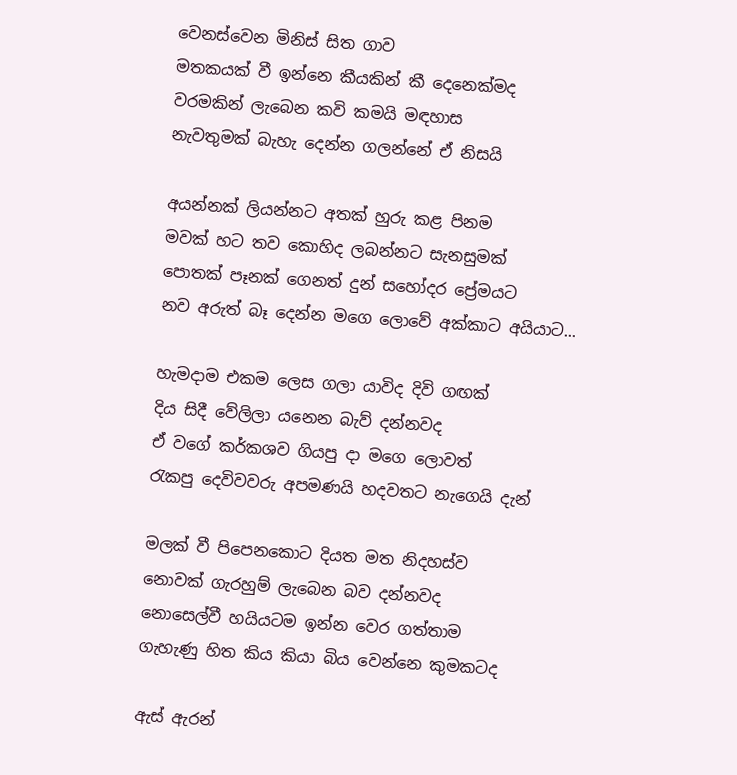වෙනස්වෙන මිනිස් සිත ගාව
මතකයක් වී ඉන්නෙ කීයකින් කී දෙනෙක්මද
වරමකින් ලැබෙන කවි කමයි මඳහාස
නැවතුමක් බැහැ දෙන්න ගලන්නේ ඒ නිසයි

අයන්නක් ලියන්නට අතක් හුරු කළ පිනම
මවක් හට තව කොහිද ලබන්නට සැනසුමක්
පොතක් පෑනක් ගෙනත් දුන් සහෝදර ප්‍රේමයට
නව අරුත් බෑ දෙන්න මගෙ ලොවේ අක්කාට අයියාට...

හැමදාම එකම ලෙස ගලා යාවිද දිවි ගඟක්
දිය සිදී වේලිලා යනෙන බැව් දන්නවද
ඒ වගේ කර්කශව ගියපු දා මගෙ ලොවත්
රැකපු දෙවිවවරු අපමණයි හදවතට නැගෙයි දැන්

මලක් වී පිපෙනකොට දියත මත නිදහස්ව
නොවක් ගැරහුම් ලැබෙන බව දන්නවද
නොසෙල්වී හයියටම ඉන්න වෙර ගත්තාම
ගැහැණු හිත කිය කියා බිය වෙන්නෙ කුමකටද

ඇස් ඇරන්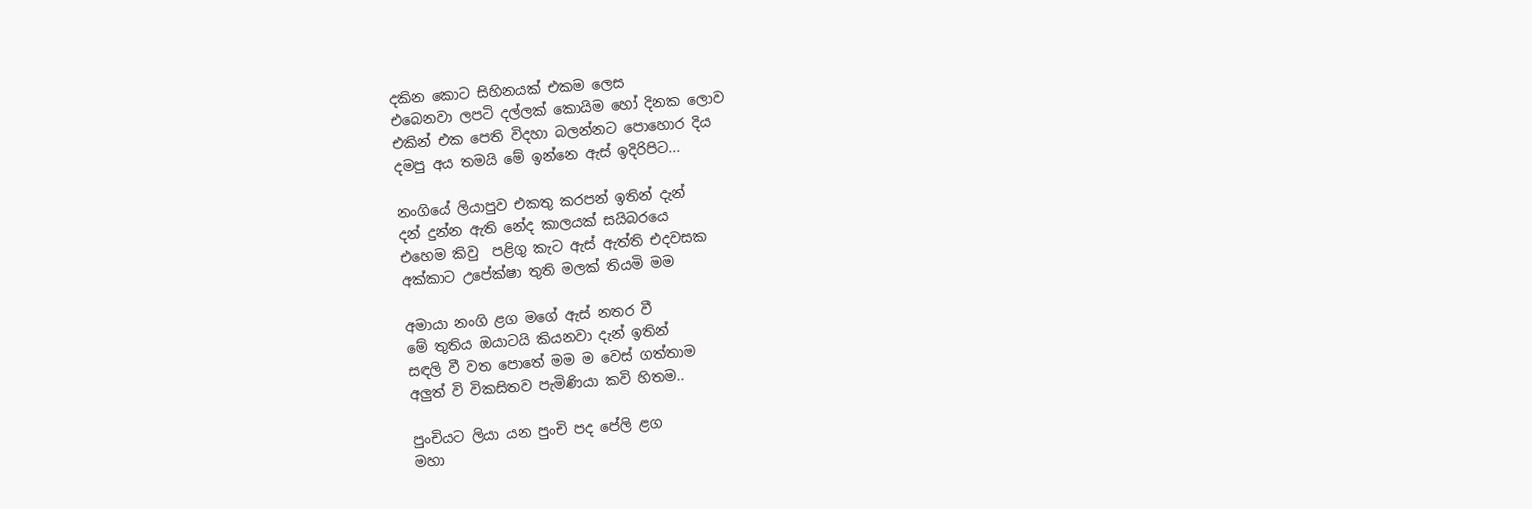දකින කොට සිහිනයක් එකම ලෙස
එබෙනවා ලපටි දල්ලක් කොයිම හෝ දිනක ලොව
එකින් එක පෙති විදහා බලන්නට පොහොර දිය
දමපු අය තමයි මේ ඉන්නෙ ඇස් ඉදිරිපිට...

නංගියේ ලියාපුව එකතු කරපන් ඉතින් දැන්
දන් දුන්න ඇති නේද කාලයක් සයිබරයෙ
එහෙම කිවු  පළිගු කැට ඇස් ඇත්ති එදවසක
අක්කාට උපේක්ෂා තුති මලක් තියමි මම

අමායා නංගි ළග මගේ ඇස් නතර වී
මේ තුතිය ඔයාටයි කියනවා දැන් ඉතින්
සඳලි වී වත පොතේ මම ම වෙස් ගත්තාම
අලුත් වි විකසිතව පැමිණියා කවි හිතම..

පුංචියට ලියා යන පුංචි පද පේලි ළග
මහා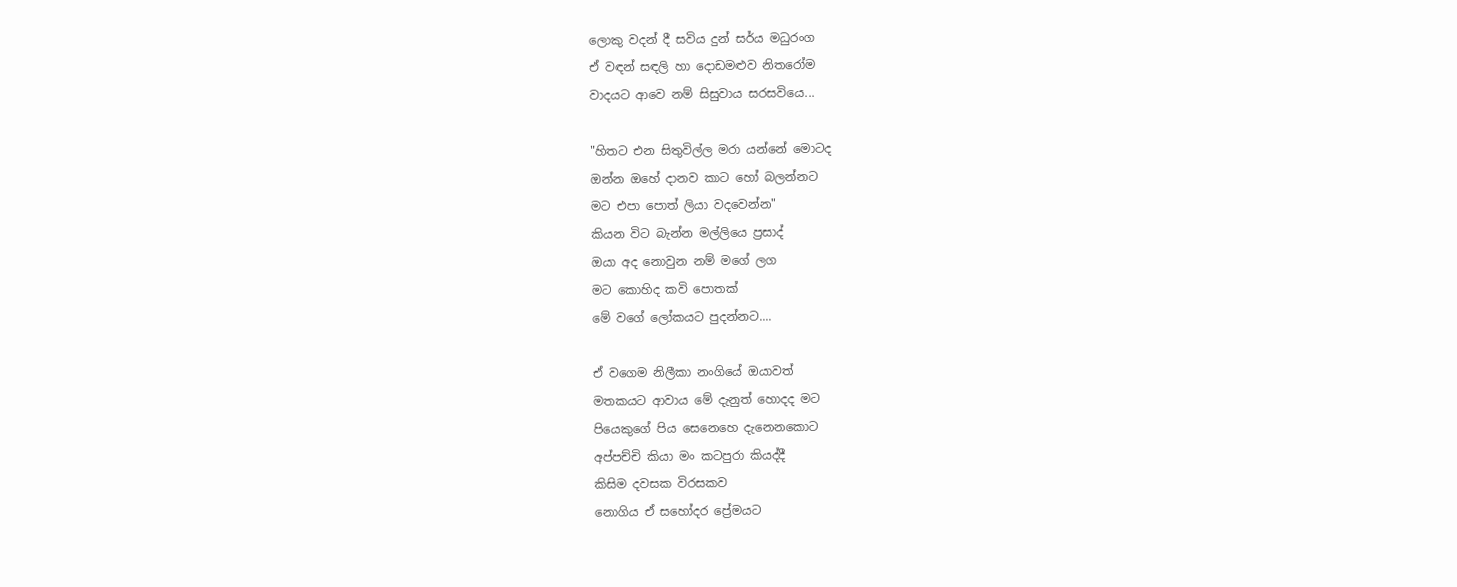ලොකු වදන් දී සවිය දුන් සර්ය මධුරංග
ඒ වඳන් සඳලි හා දොඩමළුව නිතරෝම
වාදයට ආවෙ නම් සිසුවාය සරසවියෙ...

"හිතට එන සිතුවිල්ල මරා යන්නේ මොටද
ඔන්න ඔහේ දානව කාට හෝ බලන්නට
මට එපා පොත් ලියා වදවෙන්න"
කියන විට බැන්න මල්ලියෙ ප්‍රසාද්
ඔයා අද නොවුන නම් මගේ ලග
මට කොහිද කවි පොතක්
මේ වගේ ලෝකයට පුදන්නට....

ඒ වගෙම නිලීකා නංගියේ ඔයාවත්
මතකයට ආවාය මේ දැනුත් හොදද මට
පියෙකුගේ පිය සෙනෙහෙ දැනෙනකොට
අප්පච්චි කියා මං කටපුරා කියද්දී
කිසිම දවසක විරසකව
නොගිය ඒ සහෝදර ප්‍රේමයට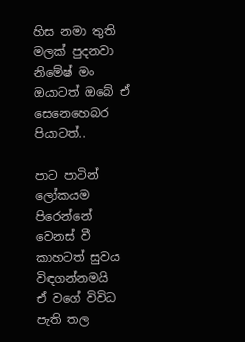හිස නමා තුති මලක් පුදනවා නිමේෂ් මං
ඔයාටත් ඔබේ ඒ සෙනෙහෙබර පියාටත්..

පාට පාටින් ලෝකයම පිරෙන්නේ
වෙනස් වී කාහටත් සුවය විඳගන්නමයි
ඒ වගේ විවිධ පැති තල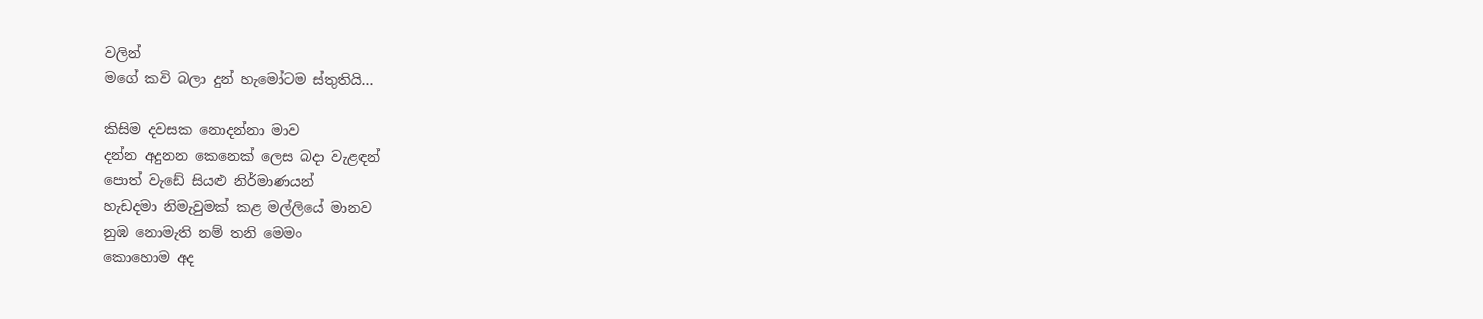වලින්
මගේ කවි බලා දුන් හැමෝටම ස්තුතියි...

කිසිම දවසක නොදන්නා මාව
දන්න අදුනන කෙනෙක් ලෙස බදා වැළඳන්
පොත් වැඩේ සියළු නිර්මාණයන්
හැඩදමා නිමැවුමක් කළ මල්ලියේ මානව
නුඹ නොමැති නම් තනි මෙමං
කොහොම අද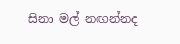සිනා මල් නඟන්නද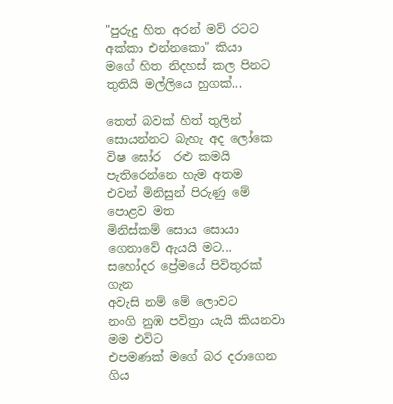"පුරුදු හිත අරන් මව් රටට
අක්කා එන්නකො" කියා
මගේ හිත නිදහස් කල පිනට
තුතියි මල්ලියෙ හුගක්...

තෙත් බවක් හිත් තුලින්
සොයන්නට බැහැ අද ලෝකෙ
විෂ ඝෝර  රළු කමයි
පැතිරෙන්නෙ හැම අතම
එවන් මිනිසුන් පිරුණු මේ පොළව මත
මිනිස්කම් සොය සොයා ගෙනාවේ ඇයයි මට...
සහෝදර ප්‍රේමයේ පිවිතුරක් ගැන
අවැසි නම් මේ ලොවට
නංගි නුඹ පවිත්‍රා යැයි කියනවා මම එවිට
එපමණක් මගේ බර දරාගෙන
ගිය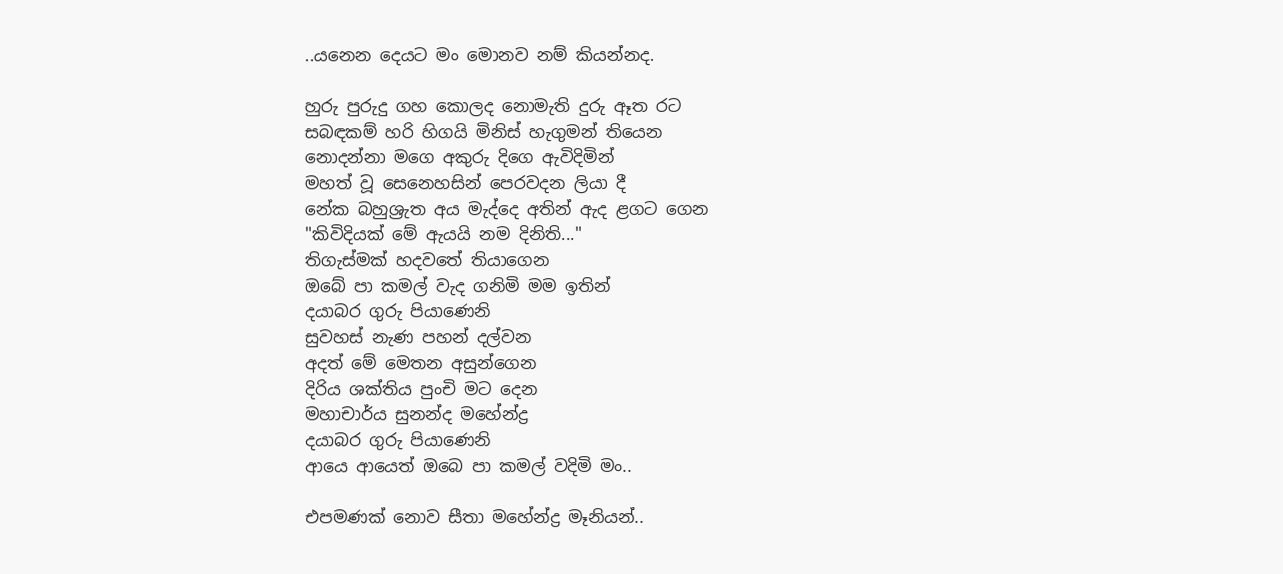..යනෙන දෙයට මං මොනව නම් කියන්නද.

හුරු පුරුදු ගහ කොලද නොමැති දුරු ඈත රට
සබඳකම් හරි හිගයි මිනිස් හැගුමන් තියෙන
නොදන්නා මගෙ අකුරු දිගෙ ඇවිදිමින්
මහත් වූ සෙනෙහසින් පෙරවදන ලියා දී
නේක බහුශ්‍රැත අය මැද්දෙ අතින් ඇද ළගට ගෙන
"කිවිදියක් මේ ඇයයි නම දිනිති..."
තිගැස්මක් හදවතේ තියාගෙන
ඔබේ පා කමල් වැද ගනිමි මම ඉතින්
දයාබර ගුරු පියාණෙනි
සුවහස් නැණ පහන් දල්වන
අදත් මේ මෙතන අසුන්ගෙන
දිරිය ශක්තිය පුංචි මට දෙන
මහාචාර්ය සුනන්ද මහේන්ද්‍ර
දයාබර ගුරු පියාණෙනි
ආයෙ ආයෙත් ඔබෙ පා කමල් වදිමි මං..

එපමණක් නොව සීතා මහේන්ද්‍ර මෑනියන්..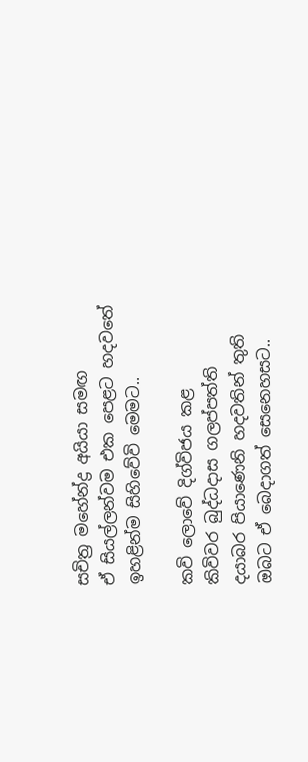සචිත්‍ර මහේන්ද්‍ර අයියා සමඟ
ඒ සියල්ලන්වම එක පෙළට හදවතේ
ඉහළින්ම සිහිවේවි මෙමට..

කවි ලොවේ දිග්විජය කළ
කිවිවර බුද්ධදාස ගලප්පත්ති
දයාබර පියාණෙනි හදවතින් තුති
ඔබට ඒ බෙදාගත් සෙනෙහසට..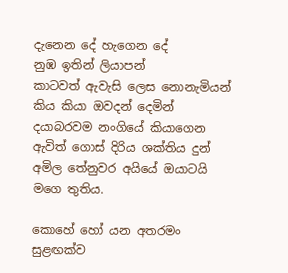දැනෙන දේ හැගෙන දේ
නුඹ ඉතින් ලියාපන්
කාටවත් ඇවැසි ලෙස නොනැමියන්
කිය කියා ඔවදන් දෙමින්
දයාබරවම නංගියේ කියාගෙන
ඇවිත් ගොස් දිරිය ශක්තිය දුන්
අමිල තේනුවර අයියේ ඔයාටයි මගෙ තුතිය.

කොහේ හෝ යන අතරමං සුළඟක්ව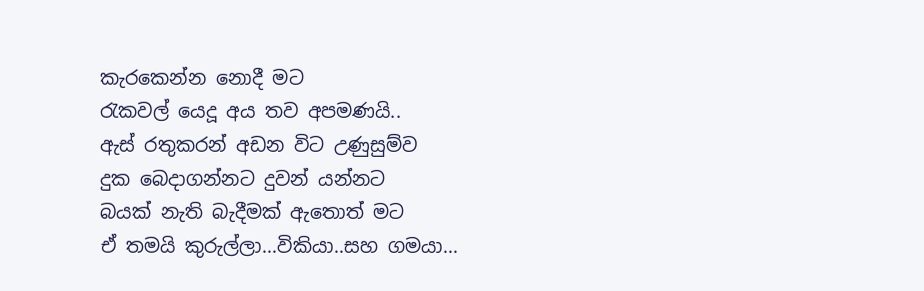කැරකෙන්න නොදී මට
රැකවල් යෙදූ අය තව අපමණයි..
ඇස් රතුකරන් අඩන විට උණුසුම්ව
දුක බෙදාගන්නට දුවන් යන්නට
බයක් නැති බැදීමක් ඇතොත් මට
ඒ තමයි කුරුල්ලා...විකියා..සහ ගමයා...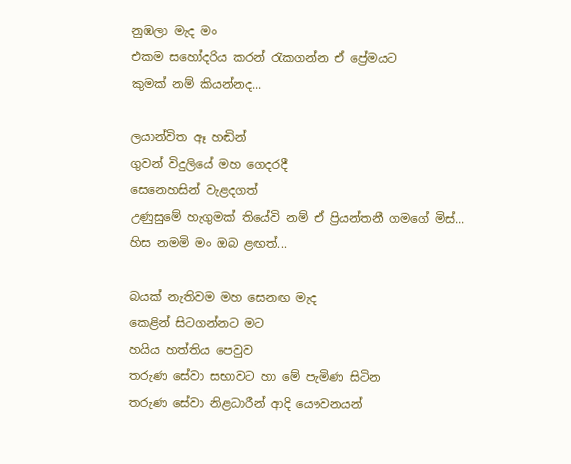නුඹලා මැද මං
එකම සහෝදරිය කරන් රැකගන්න ඒ ප්‍රේමයට
කුමක් නම් කියන්නද...

ලයාන්විත ඈ හඬින්
ගුවන් විදුලියේ මහ ගෙදරදී
සෙනෙහසින් වැළදගත්
උණුසුමේ හැගුමක් තියේවි නම් ඒ ප්‍රියන්තනී ගමගේ මිස්...
හිස නමමි මං ඔබ ළඟත්...

බයක් නැතිවම මහ සෙනඟ මැද
කෙළින් සිටගන්නට මට
හයිය හත්තිය පෙවුව
තරුණ සේවා සභාවට හා මේ පැමිණ සිටින
තරුණ සේවා නිළධාරීන් ආදි යෞවනයන්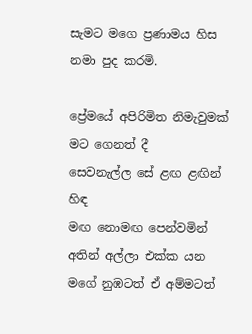සැමට මගෙ ප්‍රණාමය හිස නමා පුද කරමි.

ප්‍රේමයේ අපිරිමිත නිමැවුමක්
මට ගෙනත් දී
සෙවනැල්ල සේ ළඟ ළඟින් හිඳ
මඟ නොමඟ පෙන්වමින්
අතින් අල්ලා එක්ක යන
මගේ නුඹටත් ඒ අම්මටත්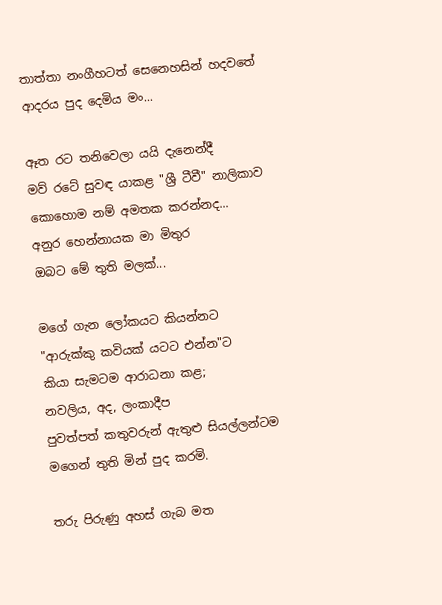තාත්තා නංගීහටත් සෙනෙහසින් හදවතේ
ආදරය පුද දෙමිය මං...

ඈත රට තනිවෙලා යයි දැනෙන්දී
මව් රටේ සුවඳ යාකළ "ශ්‍රී ටීවී" නාලිකාව
කොහොම නම් අමතක කරන්නද...
අනුර හෙන්නායක මා මිතුර
ඔබට මේ තුති මලක්...

මගේ ගැන ලෝකයට කියන්නට
"ආරුක්කු කවියක් යටට එන්න"ට
කියා සැමටම ආරාධනා කළ;
නවලිය, අද, ලංකාදීප
පුවත්පත් කතුවරුන් ඇතුළු සියල්ලන්ටම
මගෙන් තුති මින් පුද කරමි.

තරු පිරුණු අහස් ගැබ මත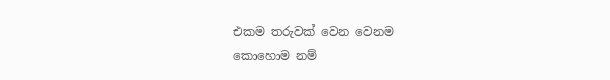එකම තරුවක් වෙන වෙනම
කොහොම නම්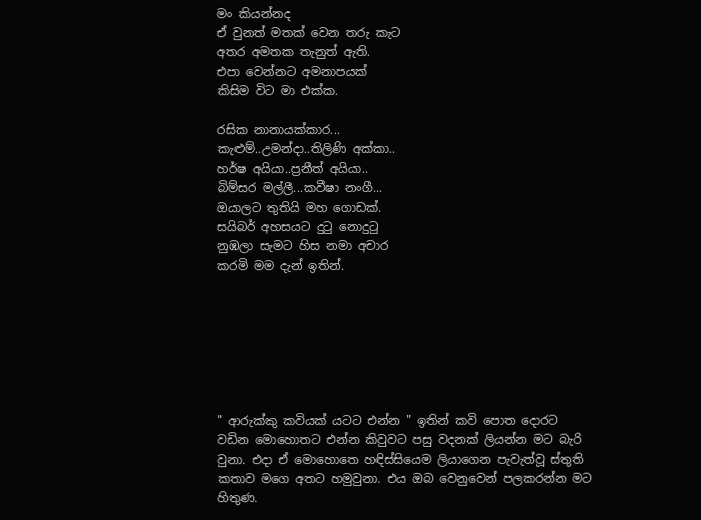මං කියන්නද
ඒ වුනත් මතක් වෙන තරු කැට
අතර අමතක තැනුත් ඇති.
එපා වෙන්නට අමනාපයක්
කිසිම විට මා එක්ක.

රසික නානායක්කාර...
කැළුම්..උමන්දා..තිලිණි අක්කා..
හර්ෂ අයියා..ප්‍රනීත් අයියා..
බිම්සර මල්ලී...කවීෂා නංගී...
ඔයාලට තුතියි මහ ගොඩක්.
සයිබර් අහසයට දුටු නොදුටු
නුඹලා සැමට හිස නමා අචාර
කරමි මම දැන් ඉතින්.







" ආරුක්කු කවියක් යටට එන්න " ඉතින් කවි පොත දොරට වඩින මොහොතට එන්න කිවුවට පසු වදනක් ලියන්න මට බැරි වුනා. එදා ඒ මොහොතෙ හඳිස්සියෙම ලියාගෙන පැවැත්වූ ස්තුති කතාව මගෙ අතට හමුවුනා. එය ඔබ වෙනුවෙන් පලකරන්න මට හිතුණ.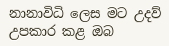නානාවිධි ලෙස මට උදව් උපකාර කළ ඔබ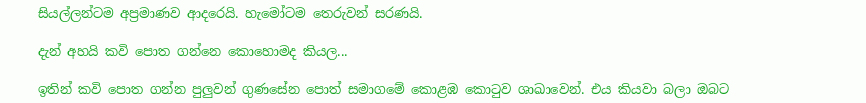සියල්ලන්ටම අප්‍රමාණව ආදරෙයි. හැමෝටම තෙරුවන් සරණයි.

දැන් අහයි කවි පොත ගන්නෙ කොහොමද කියල...

ඉතින් කවි පොත ගන්න පුලුවන් ගුණසේන පොත් සමාගමේ කොළඹ කොටුව ශාඛාවෙන්. එය කියවා බලා ඔබට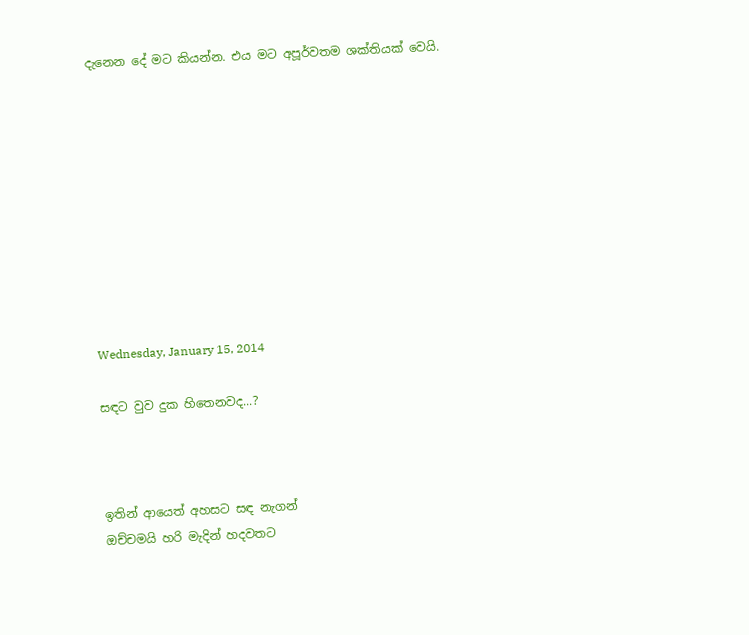දැනෙන දේ මට කියන්න. එය මට අපූර්වතම ශක්තියක් වෙයි.










Wednesday, January 15, 2014

සඳට වුව දුක හිතෙනවද...?



ඉතින් ආයෙත් අහසට සඳ නැගන්
ඔච්චමයි හරි මැදින් හදවතට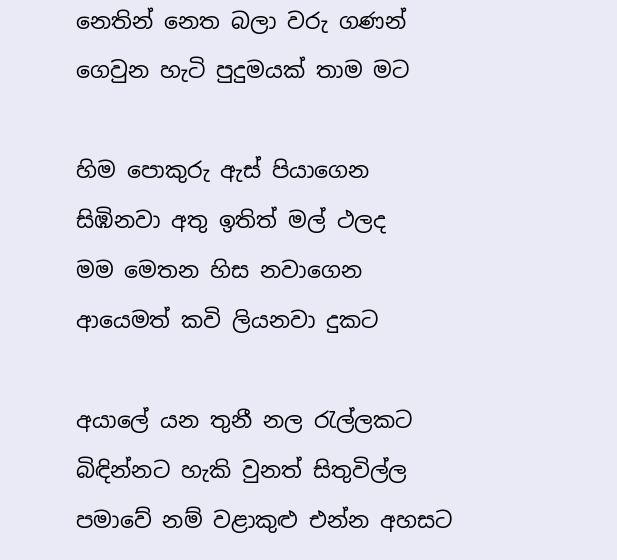නෙතින් නෙත බලා වරු ගණන්
ගෙවුන හැටි පුදුමයක් තාම මට

හිම පොකුරු ඇස් පියාගෙන
සිඹිනවා අතු ඉතිත් මල් ථලද
මම මෙතන හිස නවාගෙන
ආයෙමත් කවි ලියනවා දුකට

අයාලේ යන තුනී නල රැල්ලකට
බිඳින්නට හැකි වුනත් සිතුවිල්ල
පමාවේ නම් වළාකුළු එන්න අහසට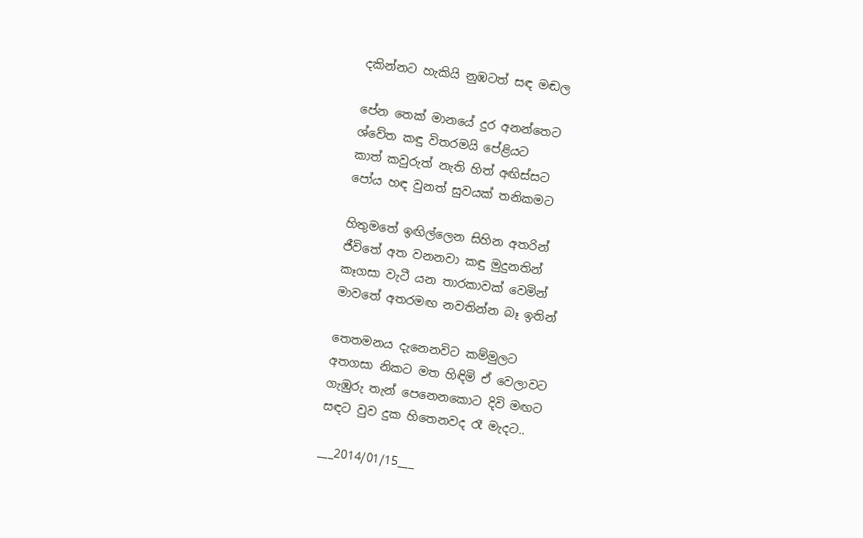දකින්නට හැකියි නුඹටත් සඳ මඬල

පේන තෙක් මානයේ දුර අනන්තෙට
ශ්වේත කඳු විතරමයි පේළියට
කාත් කවුරුත් නැති හිත් අඟිස්සට
පෝය හඳ වුනත් සුවයක් තනිකමට

හිතුමතේ ඉඟිල්ලෙන සිහින අතරින්
ජීවිතේ අත වනනවා කඳු මුදුනතින්
කෑගසා වැටී යන තාරකාවක් වෙමින්
මාවතේ අතරමඟ නවතින්න බෑ ඉතින්

තෙතමනය දැනෙනවිට කම්මුලට
අතගසා නිකට මත හිඳිමි ඒ වෙලාවට
ගැඹුරු තැන් පෙනෙනකොට දිවි මඟට
සඳට වුව දුක හිතෙනවද රෑ මැදට..

___2014/01/15___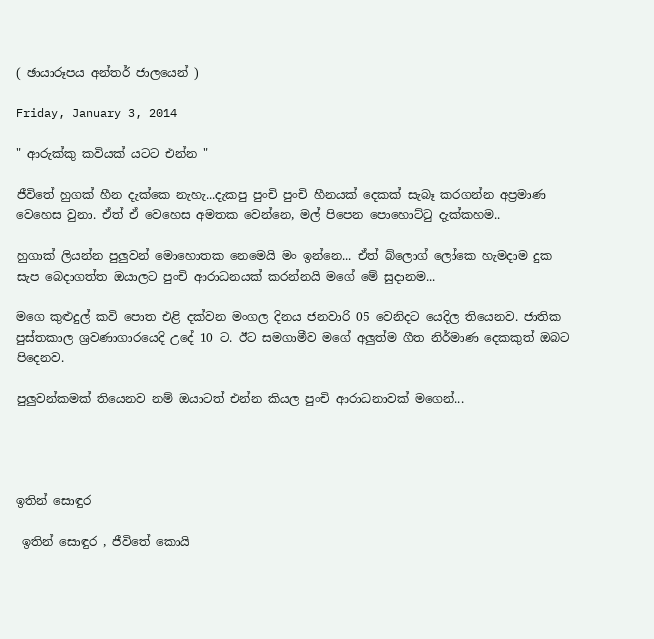( ඡායාරූපය අන්තර් ජාලයෙන් )

Friday, January 3, 2014

" ආරුක්කු කවියක් යටට එන්න "

ජීවිතේ හුගක් හීන දැක්කෙ නැහැ...දැකපු පුංචි පුංචි හීනයක් දෙකක් සැබෑ කරගන්න අප්‍රමාණ වෙහෙස වුනා. ඒත් ඒ වෙහෙස අමතක වෙන්නෙ, මල් පිපෙන පොහොට්ටු දැක්කහම..

හුගාක් ලියන්න පුලුවන් මොහොතක නෙමෙයි මං ඉන්නෙ... ඒත් බ්ලොග් ලෝකෙ හැමදාම දුක සැප බෙදාගත්ත ඔයාලට පුංචි ආරාධනයක් කරන්නයි මගේ මේ සුදානම...

මගෙ කුළුදුල් කවි පොත එළි දක්වන මංගල දිනය ජනවාරි 05 වෙනිදට යෙදිල තියෙනව. ජාතික පුස්තකාල ශ්‍රවණාගාරයෙදි උදේ 10 ට. ඊට සමගාමීව මගේ අලුත්ම ගීත නිර්මාණ දෙකකුත් ඔබට පිදෙනව.

පුලුවන්කමක් තියෙනව නම් ඔයාටත් එන්න කියල පුංචි ආරාධනාවක් මගෙන්...




ඉතින් සොඳුර

 ඉතින් සොඳුර , ජීවිතේ කොයි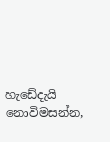හැඩේදැයි නොවිමසන්න,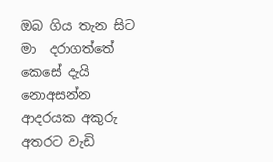ඔබ ගිය තැන සිට මා  දරාගත්තේ කෙසේ දැයි නොඅසන්න  ආදරයක අකුරු අතරට වැඩි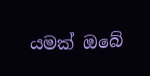යමක් ඔබේ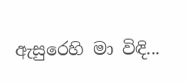ඇසුරෙහි මා විඳි...